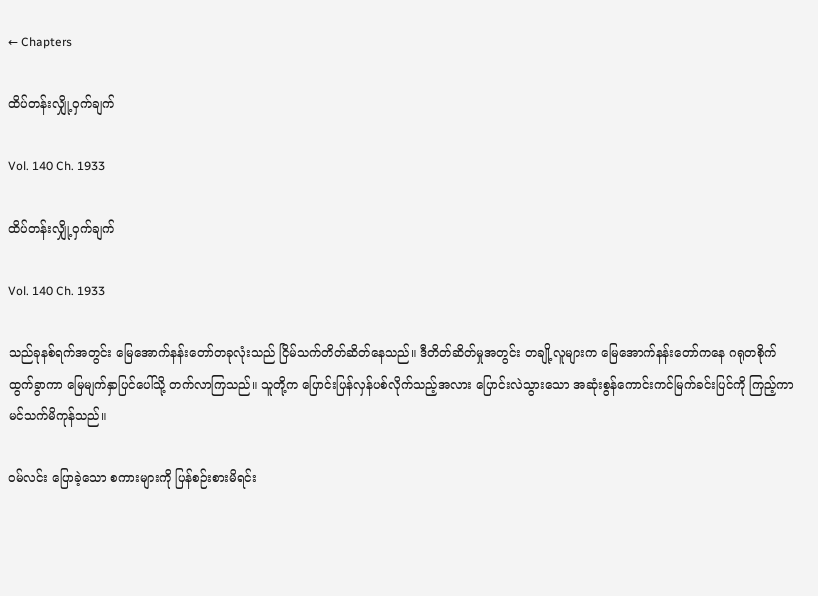← Chapters

ထိပ်တန်းလျှို့ဝှက်ချက်

Vol. 140 Ch. 1933

ထိပ်တန်းလျှို့ဝှက်ချက်

Vol. 140 Ch. 1933

သည်ခုနစ်ရက်အတွင်း မြေအောက်နန်းတော်တခုလုံးသည် ငြိမ်သက်တိတ်ဆိတ်နေသည်။ ဒီတိတ်ဆိတ်မှုအတွင်း တချို့လူများက မြေအောက်နန်းတော်ကနေ ဂရုတစိုက် ထွက်ခွာကာ မြေမျက်နှာပြင်ပေါ်သို့ တက်လာကြသည်။ သူတို့က ပြောင်းပြန်လှန်ပစ်လိုက်သည့်အလား ပြောင်းလဲသွားသော အဆုံးစွန်ကောင်းကင်မြက်ခင်းပြင်ကို ကြည့်ကာ မင်သက်မိကုန်သည်။

ဝမ်လင်း ပြောခဲ့သော စကားများကို ပြန်စဉ်းစားမိရင်း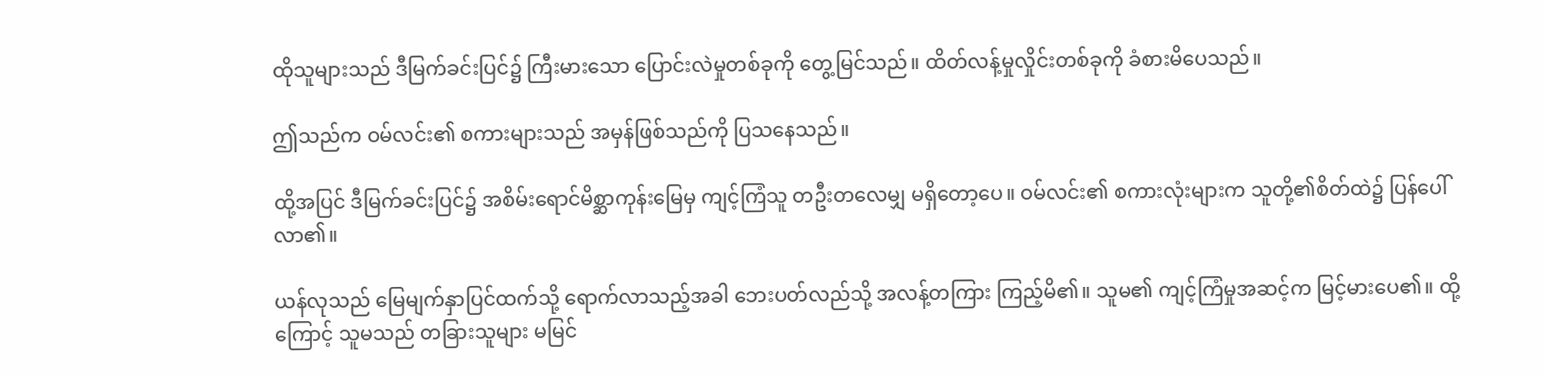ထိုသူများသည် ဒီမြက်ခင်းပြင်၌ ကြီးမားသော ပြောင်းလဲမှုတစ်ခုကို တွေ့မြင်သည်။ ထိတ်လန့်မှုလှိုင်းတစ်ခုကို ခံစားမိပေသည်။

ဤသည်က ဝမ်လင်း၏ စကားများသည် အမှန်ဖြစ်သည်ကို ပြသနေသည်။

ထို့အပြင် ဒီမြက်ခင်းပြင်၌ အစိမ်းရောင်မိစ္ဆာကုန်းမြေမှ ကျင့်ကြံသူ တဦးတလေမျှ မရှိတော့ပေ။ ဝမ်လင်း၏ စကားလုံးများက သူတို့၏စိတ်ထဲ၌ ပြန်ပေါ်လာ၏။

ယန်လုသည် မြေမျက်နှာပြင်ထက်သို့ ရောက်လာသည့်အခါ ဘေးပတ်လည်သို့ အလန့်တကြား ကြည့်မိ၏။ သူမ၏ ကျင့်ကြံမှုအဆင့်က မြင့်မားပေ၏။ ထို့ကြောင့် သူမသည် တခြားသူများ မမြင်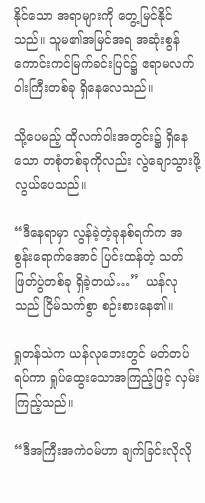နိုင်သော အရာများကို တွေ့မြင်နိုင်သည်။ သူမ၏အမြင်အရ အဆုံးစွန်ကောင်းကင်မြက်ခင်းပြင်၌ ဧရာမလက်ဝါးကြီးတစ်ခု ရှိနေလေသည်။

သို့ပေမည့် ထိုလက်ဝါးအတွင်း၌ ရှိနေသော တစုံတစ်ခုကိုလည်း လွဲချောသွားဖို့ လွယ်ပေသည်။

“ဒီနေရာမှာ လွန်ခဲ့တဲ့ခုနစ်ရက်က အစွန်းရောက်အောင် ပြင်းထန်တဲ့ သတ်ဖြတ်ပွဲတစ်ခု ရှိခဲ့တယ်…”  ယန်လုသည် ငြိမ်သက်စွာ စဉ်းစားနေ၏။

ရှုတန်သဲက ယန်လုဘေးတွင် မတ်တပ်ရပ်ကာ ရှုပ်ထွေးသောအကြည့်ဖြင့် လှမ်းကြည့်သည်။

“ဒီအကြီးအကဲဝမ်ဟာ ချက်ခြင်းလိုလို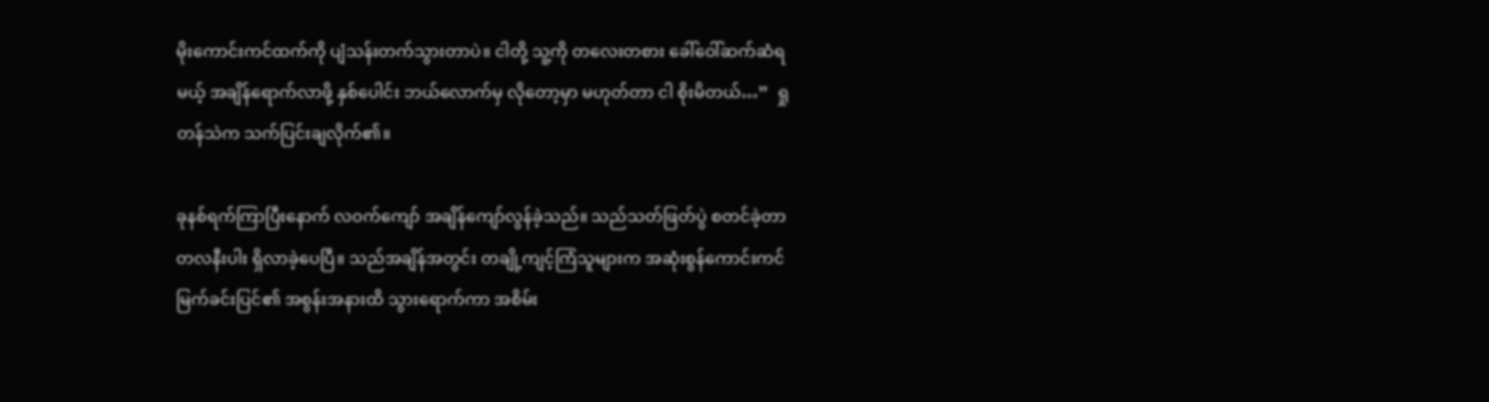မိုးကောင်းကင်ထက်ကို ပျံသန်းတက်သွားတာပဲ။ ငါတို့ သူ့ကို တလေးတစား ခေါ်ဝေါ်ဆက်ဆံရမယ့် အချိန်ရောက်လာဖို့ နှစ်ပေါင်း ဘယ်လောက်မှ လိုတော့မှာ မဟုတ်တာ ငါ စိုးမိတယ်…”  ရှုတန်သဲက သက်ပြင်းချလိုက်၏။

ခုနစ်ရက်ကြာပြီးနောက် လဝက်ကျော် အချိန်ကျော်လွန်ခဲ့သည်။ သည်သတ်ဖြတ်ပွဲ စတင်ခဲ့တာ တလနီးပါး ရှိလာခဲ့ပေပြီ။ သည်အချိန်အတွင်း တချို့ကျင့်ကြံသူများက အဆုံးစွန်ကောင်းကင်မြက်ခင်းပြင်၏ အစွန်းအနားထိ သွားရောက်ကာ အစိမ်း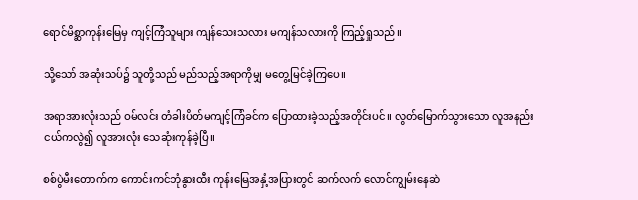ရောင်မိစ္ဆာကုန်းမြေမှ ကျင့်ကြံသူများ ကျန်သေးသလား မကျန်သလားကို ကြည့်ရှုသည်။

သို့သော် အဆုံးသပ်၌ သူတို့သည် မည်သည့်အရာကိုမျှ မတွေ့မြင်ခဲ့ကြပေ။

အရာအားလုံးသည် ဝမ်လင်း တံခါးပိတ်မကျင့်ကြံခင်က ပြောထားခဲ့သည့်အတိုင်းပင်။ လွတ်မြောက်သွားသော လူအနည်းငယ်ကလွဲ၍ လူအားလုံး သေဆုံးကုန်ခဲ့ပြီ။

စစ်ပွဲမီးတောက်က ကောင်းကင်ဘုံနွားထီး ကုန်းမြေအနှံ့အပြားတွင် ဆက်လက် လောင်ကျွမ်းနေဆဲ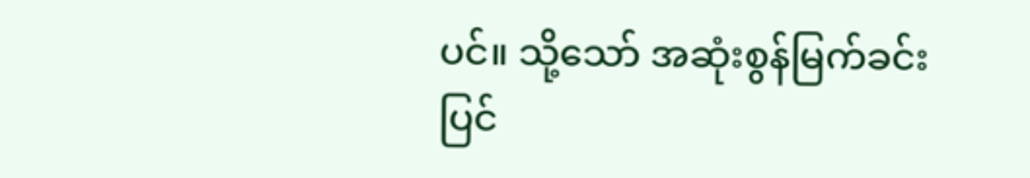ပင်။ သို့သော် အဆုံးစွန်မြက်ခင်းပြင်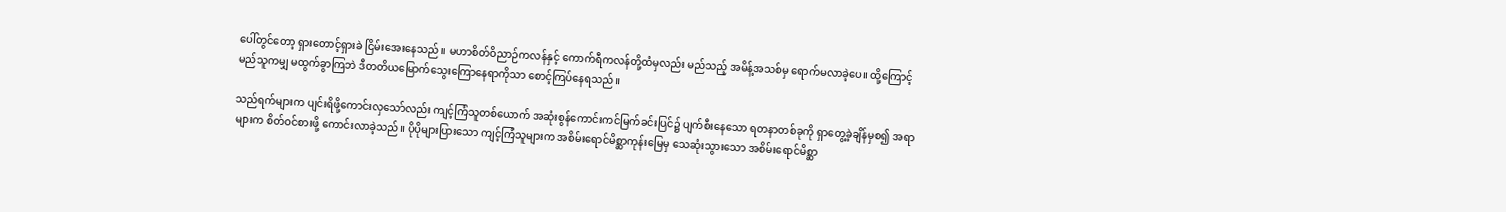ပေါ်တွင်တော့ ရှားတောင့်ရှားခဲ ငြိမ်းအေးနေသည်။ မဟာစိတ်ဝိညာဉ်ကလန်နှင့် ကောက်ရီကလန်တို့ထံမှလည်း မည်သည့် အမိန့်အသစ်မှ ရောက်မလာခဲ့ပေ။ ထို့ကြောင့် မည်သူကမျှ မထွက်ခွာကြဘဲ ဒီတတိယမြောက်သွေးကြောနေရာကိုသာ စောင့်ကြပ်နေရသည်။

သည်ရက်များက ပျင်းရိဖို့ကောင်းလှသော်လည်း ကျင့်ကြံသူတစ်ယောက် အဆုံးစွန်ကောင်းကင်မြက်ခင်းပြင်၌ ပျက်စီးနေသော ရတနာတစ်ခုကို ရှာတွေ့ခဲ့ချိန်မှစ၍ အရာများက စိတ်ဝင်စားဖို့ ကောင်းလာခဲ့သည်။ ပိုပိုများပြားသော ကျင့်ကြံသူများက အစိမ်းရောင်မိစ္ဆာကုန်းမြေမှ သေဆုံးသွားသော အစိမ်းရောင်မိစ္ဆာ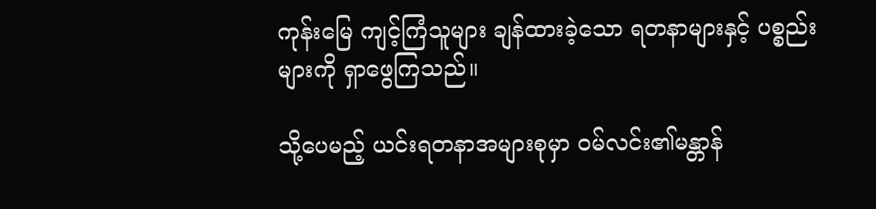ကုန်းမြေ ကျင့်ကြံသူများ ချန်ထားခဲ့သော ရတနာများနှင့် ပစ္စည်းများကို ရှာဖွေကြသည်။

သို့ပေမည့် ယင်းရတနာအများစုမှာ ဝမ်လင်း၏မန္တာန်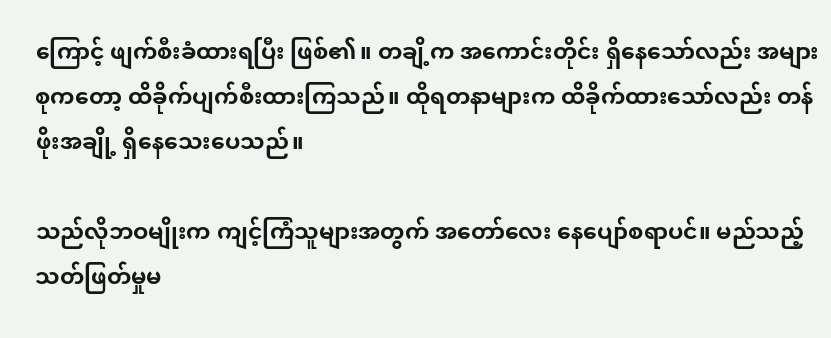ကြောင့် ဖျက်စီးခံထားရပြီး ဖြစ်၏။ တချိ့က အကောင်းတိုင်း ရှိနေသော်လည်း အများစုကတော့ ထိခိုက်ပျက်စီးထားကြသည်။ ထိုရတနာများက ထိခိုက်ထားသော်လည်း တန်ဖိုးအချို့ ရှိနေသေးပေသည်။

သည်လိုဘဝမျိုးက ကျင့်ကြံသူများအတွက် အတော်လေး နေပျော်စရာပင်။ မည်သည့် သတ်ဖြတ်မှုမ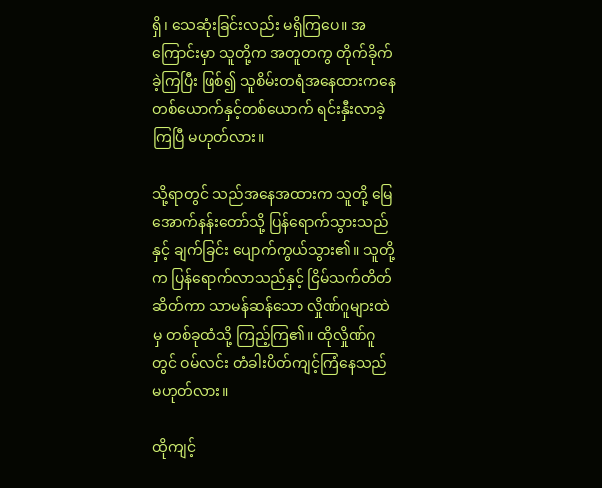ရှိ၊ သေဆုံးခြင်းလည်း မရှိကြပေ။ အကြောင်းမှာ သူတို့က အတူတကွ တိုက်ခိုက်ခဲ့ကြပြီး ဖြစ်၍ သူစိမ်းတရံအနေထားကနေ တစ်ယောက်နှင့်တစ်ယောက် ရင်းနှီးလာခဲ့ကြပြီ မဟုတ်လား။

သို့ရာတွင် သည်အနေအထားက သူတို့ မြေအောက်နန်းတော်သို့ ပြန်ရောက်သွားသည်နှင့် ချက်ခြင်း ပျောက်ကွယ်သွား၏။ သူတို့က ပြန်ရောက်လာသည်နှင့် ငြိမ်သက်တိတ်ဆိတ်ကာ သာမန်ဆန်သော လှိုဏ်ဂူများထဲမှ တစ်ခုထံသို့ ကြည့်ကြ၏။ ထိုလှိုဏ်ဂူတွင် ဝမ်လင်း တံခါးပိတ်ကျင့်ကြံနေသည် မဟုတ်လား။

ထိုကျင့်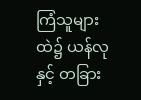ကြံသူများထဲ၌ ယန်လုနှင့် တခြား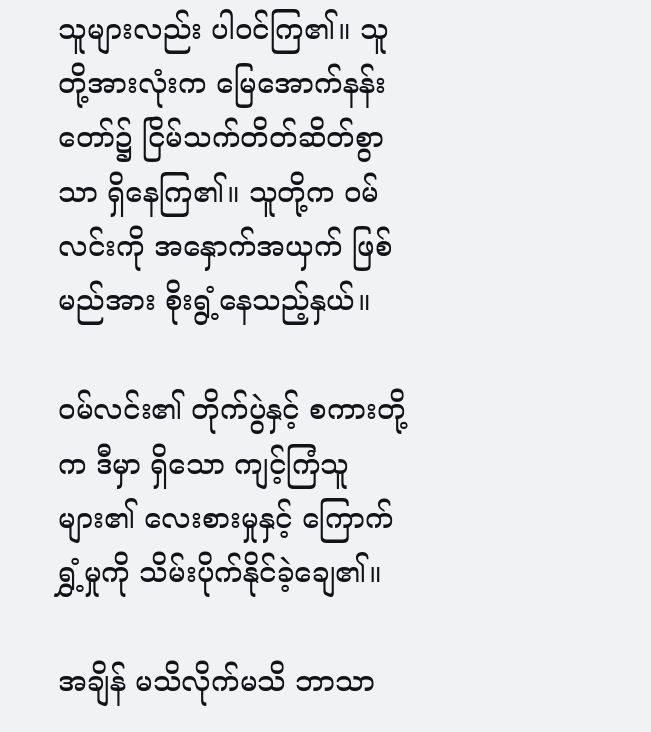သူများလည်း ပါဝင်ကြ၏။ သူတို့အားလုံးက မြေအောက်နန်းတော်၌ ငြိမ်သက်တိတ်ဆိတ်စွာသာ ရှိနေကြ၏။ သူတို့က ဝမ်လင်းကို အနှောက်အယှက် ဖြစ်မည်အား စိုးရွံ့နေသည့်နှယ်။

ဝမ်လင်း၏ တိုက်ပွဲနှင့် စကားတို့က ဒီမှာ ရှိသော ကျင့်ကြံသူများ၏ လေးစားမှုနှင့် ကြောက်ရွှံ့မှုကို သိမ်းပိုက်နိုင်ခဲ့ချေ၏။

အချိန် မသိလိုက်မသိ ဘာသာ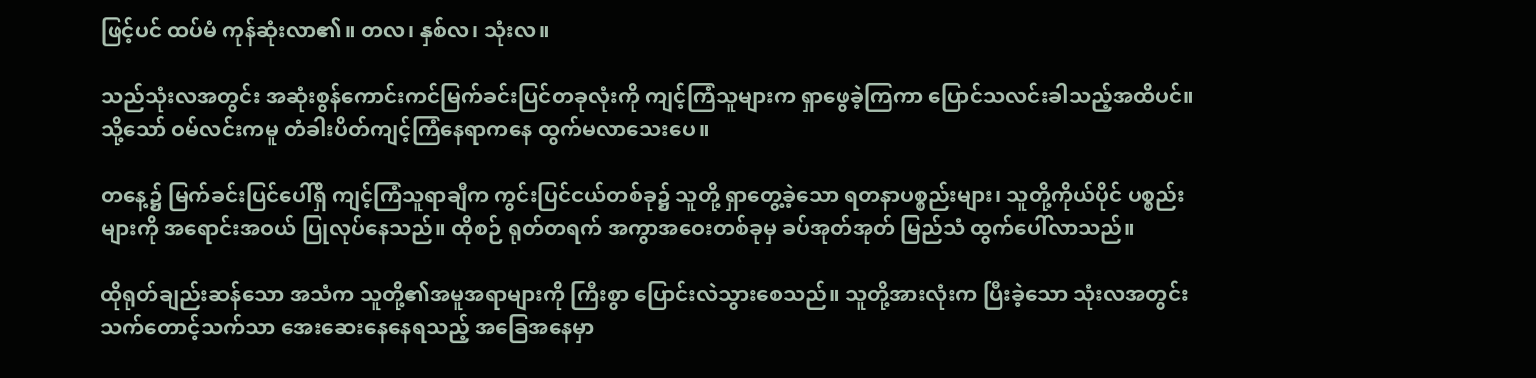ဖြင့်ပင် ထပ်မံ ကုန်ဆုံးလာ၏။ တလ၊ နှစ်လ၊ သုံးလ။

သည်သုံးလအတွင်း အဆုံးစွန်ကောင်းကင်မြက်ခင်းပြင်တခုလုံးကို ကျင့်ကြံသူများက ရှာဖွေခဲ့ကြကာ ပြောင်သလင်းခါသည့်အထိပင်။ သို့သော် ဝမ်လင်းကမူ တံခါးပိတ်ကျင့်ကြံနေရာကနေ ထွက်မလာသေးပေ။

တနေ့၌ မြက်ခင်းပြင်ပေါ်ရှိ ကျင့်ကြံသူရာချီက ကွင်းပြင်ငယ်တစ်ခု၌ သူတို့ ရှာတွေ့ခဲ့သော ရတနာပစ္စည်းများ၊ သူတို့ကိုယ်ပိုင် ပစ္စည်းများကို အရောင်းအဝယ် ပြုလုပ်နေသည်။ ထိုစဉ် ရုတ်တရက် အကွာအဝေးတစ်ခုမှ ခပ်အုတ်အုတ် မြည်သံ ထွက်ပေါ်လာသည်။

ထိုရုတ်ချည်းဆန်သော အသံက သူတို့၏အမူအရာများကို ကြီးစွာ ပြောင်းလဲသွားစေသည်။ သူတို့အားလုံးက ပြီးခဲ့သော သုံးလအတွင်း သက်တောင့်သက်သာ အေးဆေးနေနေရသည့် အခြေအနေမှာ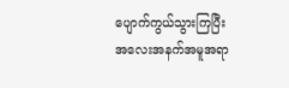ပျောက်ကွယ်သွားကြပြီး အလေးအနက်အမူအရာ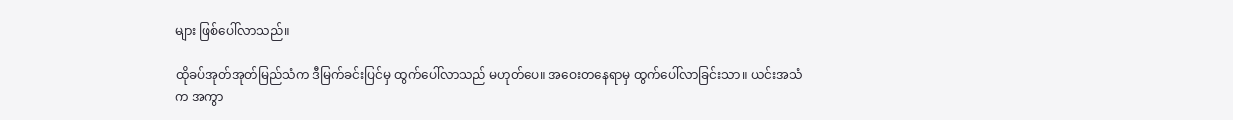များ ဖြစ်ပေါ်လာသည်။

ထိုခပ်အုတ်အုတ်မြည်သံက ဒီမြက်ခင်းပြင်မှ ထွက်ပေါ်လာသည် မဟုတ်ပေ။ အဝေးတနေရာမှ ထွက်ပေါ်လာခြင်းသာ။ ယင်းအသံက အကွာ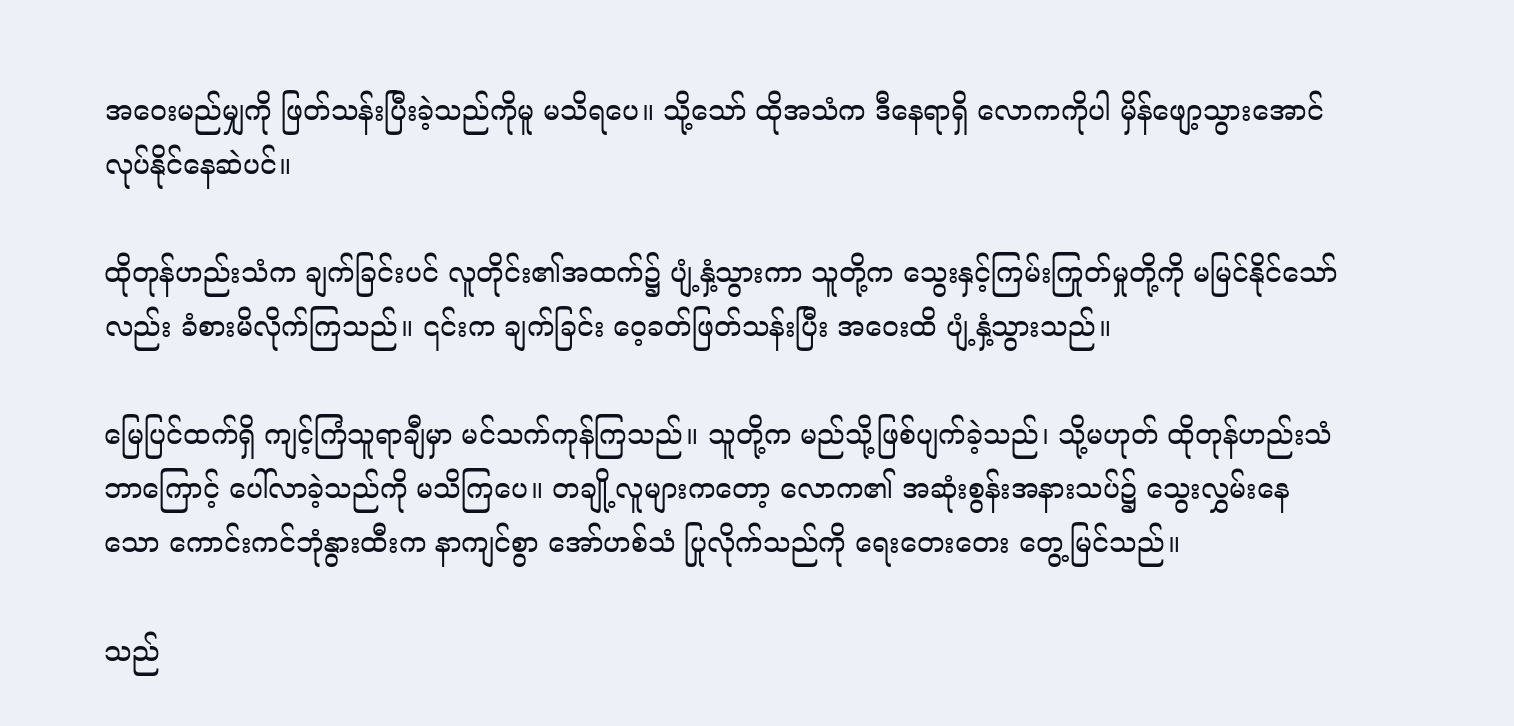အဝေးမည်မျှကို ဖြတ်သန်းပြီးခဲ့သည်ကိုမူ မသိရပေ။ သို့သော် ထိုအသံက ဒီနေရာရှိ လောကကိုပါ မှိန်ဖျော့သွားအောင် လုပ်နိုင်နေဆဲပင်။

ထိုတုန်ဟည်းသံက ချက်ခြင်းပင် လူတိုင်း၏အထက်၌ ပျံ့နှံ့သွားကာ သူတို့က သွေးနှင့်ကြမ်းကြုတ်မှုတို့ကို မမြင်နိုင်သော်လည်း ခံစားမိလိုက်ကြသည်။ ၎င်းက ချက်ခြင်း ဝေ့ခတ်ဖြတ်သန်းပြီး အဝေးထိ ပျံ့နှံ့သွားသည်။

မြေပြင်ထက်ရှိ ကျင့်ကြံသူရာချီမှာ မင်သက်ကုန်ကြသည်။ သူတို့က မည်သို့ဖြစ်ပျက်ခဲ့သည်၊ သို့မဟုတ် ထိုတုန်ဟည်းသံ ဘာကြောင့် ပေါ်လာခဲ့သည်ကို မသိကြပေ။ တချို့လူများကတော့ လောက၏ အဆုံးစွန်းအနားသပ်၌ သွေးလွှမ်းနေသော ကောင်းကင်ဘုံနွားထီးက နာကျင်စွာ အော်ဟစ်သံ ပြုလိုက်သည်ကို ရေးတေးတေး တွေ့မြင်သည်။

သည်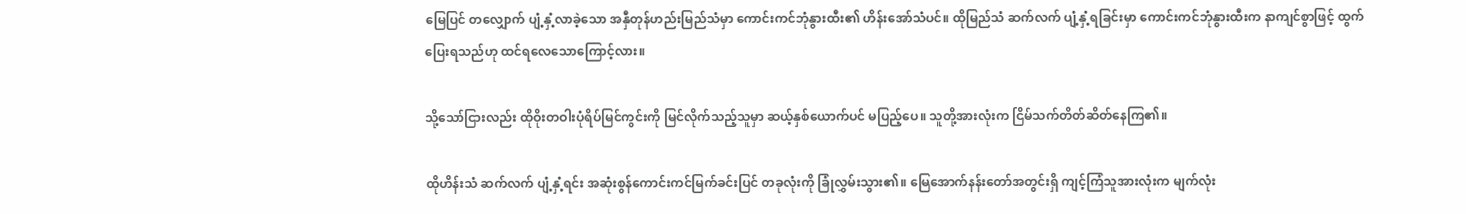မြေပြင် တလျှောက် ပျံ့နှံ့လာခဲ့သော အနှီတုန်ဟည်းမြည်သံမှာ ကောင်းကင်ဘုံနွားထီး၏ ဟိန်းအော်သံပင်။ ထိုမြည်သံ ဆက်လက် ပျံ့နှံ့ရခြင်းမှာ ကောင်းကင်ဘုံနွားထီးက နာကျင်စွာဖြင့် ထွက်ပြေးရသည်ဟု ထင်ရလေသောကြောင့်လား။

သို့သော်ငြားလည်း ထိုဝိုးတဝါးပုံရိပ်မြင်ကွင်းကို မြင်လိုက်သည့်သူမှာ ဆယ့်နှစ်ယောက်ပင် မပြည့်ပေ။ သူတို့အားလုံးက ငြိမ်သက်တိတ်ဆိတ်နေကြ၏။

ထိုဟိန်းသံ ဆက်လက် ပျံ့နှံ့ရင်း အဆုံးစွန်ကောင်းကင်မြက်ခင်းပြင် တခုလုံးကို ခြုံလွှမ်းသွား၏။ မြေအောက်နန်းတော်အတွင်းရှိ ကျင့်ကြံသူအားလုံးက မျက်လုံး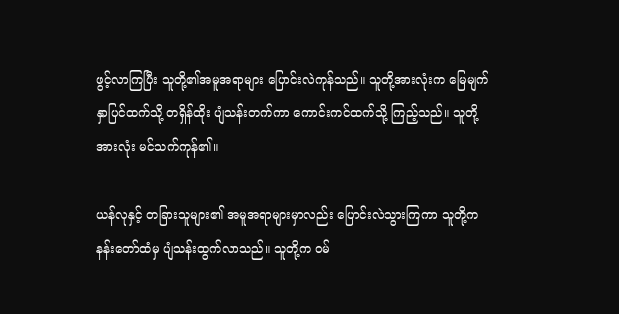ဖွင့်လာကြပြီး သူတို့၏အမူအရာများ ပြောင်းလဲကုန်သည်။ သူတို့အားလုံးက မြေမျက်နှာပြင်ထက်သို့ တရှိန်ထိုး ပျံသန်းတက်ကာ ကောင်းကင်ထက်သို့ ကြည့်သည်။ သူတို့အားလုံး မင်သက်ကုန်၏။

ယန်လုနှင့် တခြားသူများ၏ အမူအရာများမှာလည်း ပြောင်းလဲသွားကြကာ သူတို့က နန်းတော်ထံမှ ပျံသန်းထွက်လာသည်။ သူတို့က ဝမ်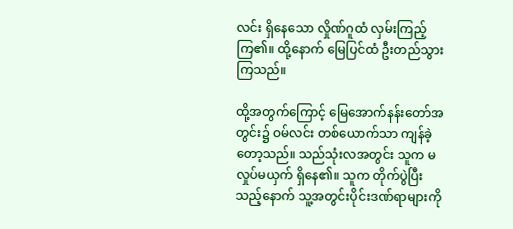လင်း ရှိနေသော လှိုဏ်ဂူထံ လှမ်းကြည့်ကြ၏။ ထို့နောက် မြေပြင်ထံ ဦးတည်သွားကြသည်။

ထို့အတွက်ကြောင့် မြေအောက်နန်းတော်အတွင်း၌ ဝမ်လင်း တစ်ယောက်သာ ကျန်ခဲ့တော့သည်။ သည်သုံးလအတွင်း သူက မလှုပ်မယှက် ရှိနေ၏။ သူက တိုက်ပွဲပြီးသည့်နောက် သူ့အတွင်းပိုင်းဒဏ်ရာများကို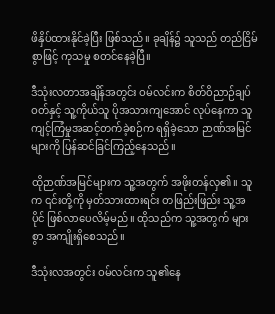ဖိနှိပ်ထားနိုင်ခဲ့ပြီး ဖြစ်သည်။ ခုချိန်၌ သူသည် တည်ငြိမ်စွာဖြင့် ကုသမှု စတင်နေခဲ့ပြီ။

ဒီသုံးလတာအချိန်အတွင်း ဝမ်လင်းက စိတ်ဝိညာဉ်ချပ်ဝတ်နှင့် သူ့ကိုယ်သူ ပိုအသားကျအောင် လုပ်နေကာ သူ ကျင့်ကြံမှုအဆင့်တက်ခဲ့စဉ်က ရရှိခဲ့သော ဉာဏ်အမြင်များကို ပြန်ဆင်ခြင်ကြည့်နေသည်။

ထိုဉာဏ်အမြင်များက သူ့အတွက် အဖိုးတန်လှ၏။ သူက ၎င်းတို့ကို မှတ်သားထားရင်း တဖြည်းဖြည်း သူ့အပိုင် ဖြစ်လာပေလိမ့်မည်။ ထိုသည်က သူ့အတွက် များစွာ အကျိုးရှိစေသည်။

ဒီသုံးလအတွင်း ဝမ်လင်းက သူ၏နေ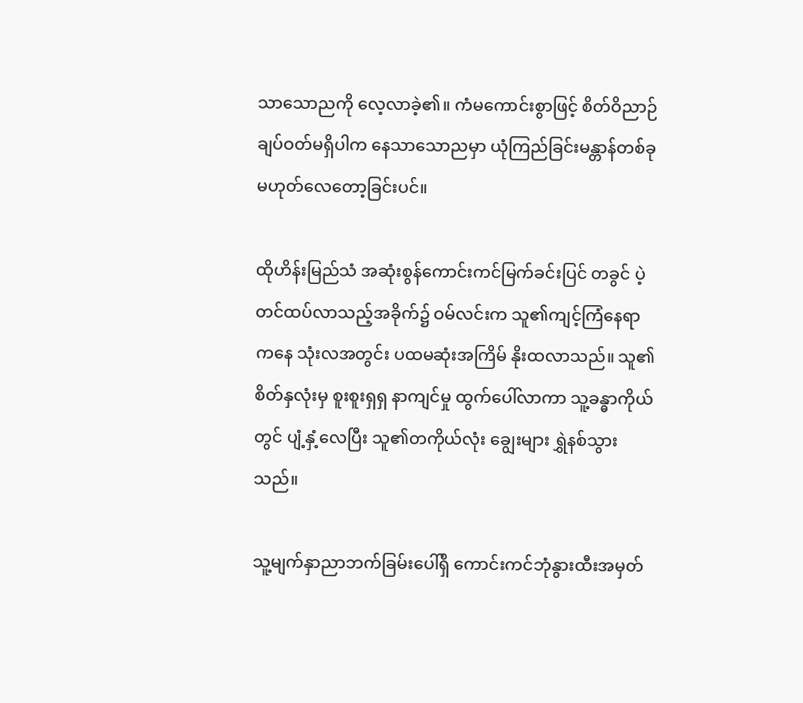သာသောညကို လေ့လာခဲ့၏။ ကံမကောင်းစွာဖြင့် စိတ်ဝိညာဉ်ချပ်ဝတ်မရှိပါက နေသာသောညမှာ ယုံကြည်ခြင်းမန္တာန်တစ်ခု မဟုတ်လေတော့ခြင်းပင်။

ထိုဟိန်းမြည်သံ အဆုံးစွန်ကောင်းကင်မြက်ခင်းပြင် တခွင် ပဲ့တင်ထပ်လာသည့်အခိုက်၌ ဝမ်လင်းက သူ၏ကျင့်ကြံနေရာကနေ သုံးလအတွင်း ပထမဆုံးအကြိမ် နိုးထလာသည်။ သူ၏စိတ်နှလုံးမှ စူးစူးရှရှ နာကျင်မှု ထွက်ပေါ်လာကာ သူ့ခန္ဓာကိုယ်တွင် ပျံ့နှံ့လေပြီး သူ၏တကိုယ်လုံး ချွေးများ ရွှဲနစ်သွားသည်။

သူ့မျက်နှာညာဘက်ခြမ်းပေါ်ရှိ ကောင်းကင်ဘုံနွားထီးအမှတ်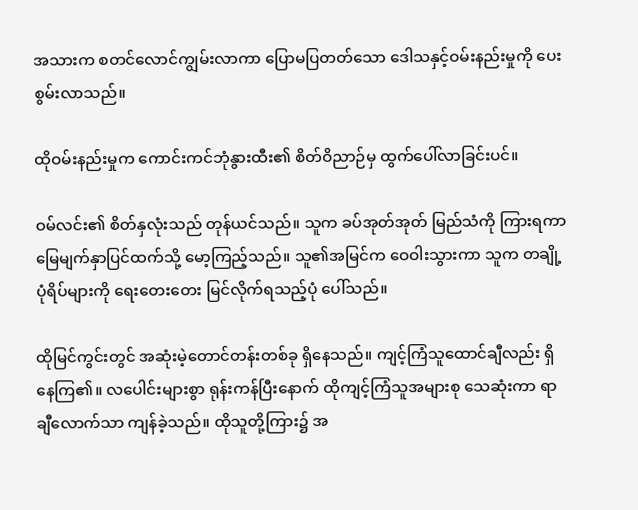အသားက စတင်လောင်ကျွမ်းလာကာ ပြောမပြတတ်သော ဒေါသနှင့်ဝမ်းနည်းမှုကို ပေးစွမ်းလာသည်။

ထိုဝမ်းနည်းမှုက ကောင်းကင်ဘုံနွားထီး၏ စိတ်ဝိညာဉ်မှ ထွက်ပေါ်လာခြင်းပင်။

ဝမ်လင်း၏ စိတ်နှလုံးသည် တုန်ယင်သည်။ သူက ခပ်အုတ်အုတ် မြည်သံကို ကြားရကာ မြေမျက်နှာပြင်ထက်သို့ မော့ကြည့်သည်။ သူ၏အမြင်က ဝေဝါးသွားကာ သူက တချို့ပုံရိပ်များကို ရေးတေးတေး မြင်လိုက်ရသည့်ပုံ ပေါ်သည်။

ထိုမြင်ကွင်းတွင် အဆုံးမဲ့တောင်တန်းတစ်ခု ရှိနေသည်။ ကျင့်ကြံသူထောင်ချီလည်း ရှိနေကြ၏။ လပေါင်းများစွာ ရုန်းကန်ပြီးနောက် ထိုကျင့်ကြံသူအများစု သေဆုံးကာ ရာချီလောက်သာ ကျန်ခဲ့သည်။ ထိုသူတို့ကြား၌ အ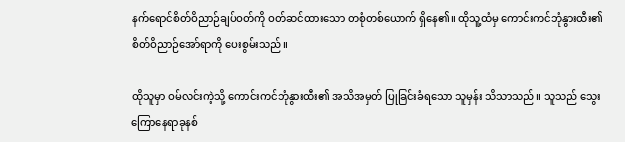နက်ရောင်စိတ်ဝိညာဉ်ချပ်ဝတ်ကို ဝတ်ဆင်ထားသော တစုံတစ်ယောက် ရှိနေ၏။ ထိုသူ့ထံမှ ကောင်းကင်ဘုံနွားထီး၏စိတ်ဝိညာဉ်အော်ရာကို ပေးစွမ်းသည်။

ထိုသူမှာ ဝမ်လင်းကဲ့သို့ ကောင်းကင်ဘုံနွားထီး၏ အသိအမှတ် ပြုခြင်းခံရသော သူမှန်း သိသာသည်။ သူသည် သွေးကြောနေရာခုနစ်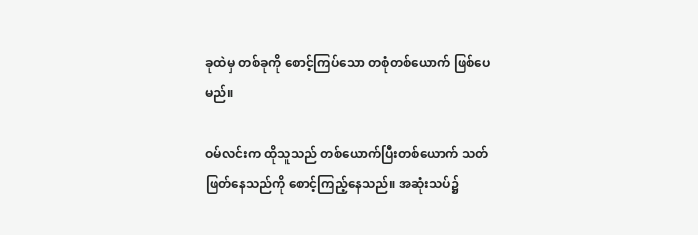ခုထဲမှ တစ်ခုကို စောင့်ကြပ်သော တစုံတစ်ယောက် ဖြစ်ပေမည်။

ဝမ်လင်းက ထိုသူသည် တစ်ယောက်ပြီးတစ်ယောက် သတ်ဖြတ်နေသည်ကို စောင့်ကြည့်နေသည်။ အဆုံးသပ်၌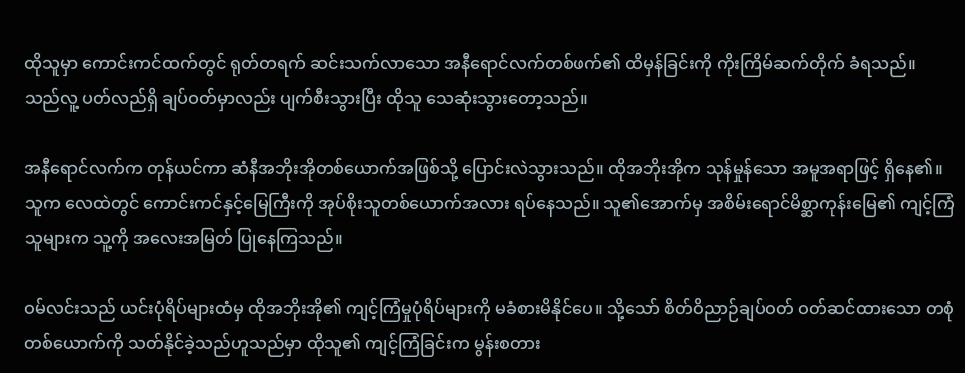ထိုသူမှာ ကောင်းကင်ထက်တွင် ရုတ်တရက် ဆင်းသက်လာသော အနီရောင်လက်တစ်ဖက်၏ ထိမှန်ခြင်းကို ကိုးကြိမ်ဆက်တိုက် ခံရသည်။ သည်လူ့ ပတ်လည်ရှိ ချပ်ဝတ်မှာလည်း ပျက်စီးသွားပြီး ထိုသူ သေဆုံးသွားတော့သည်။

အနီရောင်လက်က တုန်ယင်ကာ ဆံနီအဘိုးအိုတစ်ယောက်အဖြစ်သို့ ပြောင်းလဲသွားသည်။ ထိုအဘိုးအိုက သုန်မှုန်သော အမူအရာဖြင့် ရှိနေ၏။ သူက လေထဲတွင် ကောင်းကင်နှင့်မြေကြီးကို အုပ်စိုးသူတစ်ယောက်အလား ရပ်နေသည်။ သူ၏အောက်မှ အစိမ်းရောင်မိစ္ဆာကုန်းမြေ၏ ကျင့်ကြံသူများက သူ့ကို အလေးအမြတ် ပြုနေကြသည်။

ဝမ်လင်းသည် ယင်းပုံရိပ်များထံမှ ထိုအဘိုးအို၏ ကျင့်ကြံမှုပုံရိပ်များကို မခံစားမိနိုင်ပေ။ သို့သော် စိတ်ဝိညာဉ်ချပ်ဝတ် ဝတ်ဆင်ထားသော တစုံတစ်ယောက်ကို သတ်နိုင်ခဲ့သည်ဟူသည်မှာ ထိုသူ၏ ကျင့်ကြံခြင်းက မွန်းစတား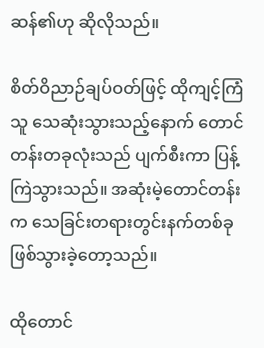ဆန်၏ဟု ဆိုလိုသည်။

စိတ်ဝိညာဉ်ချပ်ဝတ်ဖြင့် ထိုကျင့်ကြံသူ သေဆုံးသွားသည့်နောက် တောင်တန်းတခုလုံးသည် ပျက်စီးကာ ပြန့်ကြဲသွားသည်။ အဆုံးမဲ့တောင်တန်းက သေခြင်းတရားတွင်းနက်တစ်ခု ဖြစ်သွားခဲ့တော့သည်။

ထိုတောင်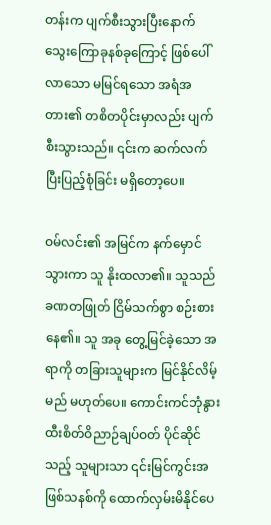တန်းက ပျက်စီးသွားပြီးနောက် သွေးကြောခုနစ်ခုကြောင့် ဖြစ်ပေါ်လာသော မမြင်ရသော အရံအတား၏ တစိတပိုင်းမှာလည်း ပျက်စီးသွားသည်။ ၎င်းက ဆက်လက် ပြီးပြည့်စုံခြင်း မရှိတော့ပေ။

ဝမ်လင်း၏ အမြင်က နက်မှောင်သွားကာ သူ နိုးထလာ၏။ သူသည် ခဏတဖြုတ် ငြိမ်သက်စွာ စဉ်းစားနေ၏။ သူ အခု တွေ့မြင်ခဲ့သော အရာကို တခြားသူများက မြင်နိုင်လိမ့်မည် မဟုတ်ပေ။ ကောင်းကင်ဘုံနွားထီးစိတ်ဝိညာဉ်ချပ်ဝတ် ပိုင်ဆိုင်သည့် သူများသာ ၎င်းမြင်ကွင်းအဖြစ်သနစ်ကို ထောက်လှမ်းမိနိုင်ပေ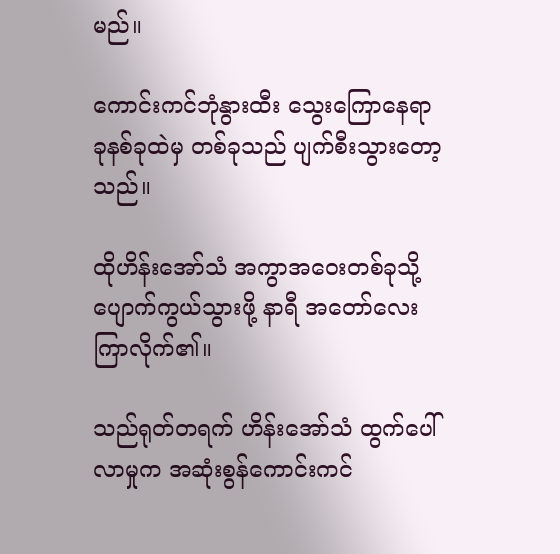မည်။

ကောင်းကင်ဘုံနွားထီး သွေးကြောနေရာခုနစ်ခုထဲမှ တစ်ခုသည် ပျက်စီးသွားတော့သည်။

ထိုဟိန်းအော်သံ အကွာအဝေးတစ်ခုသို့ ပျောက်ကွယ်သွားဖို့ နာရီ အတော်လေး ကြာလိုက်၏။

သည်ရုတ်တရက် ဟိန်းအော်သံ ထွက်ပေါ်လာမှုက အဆုံးစွန်ကောင်းကင်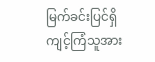မြက်ခင်းပြင်ရှိ ကျင့်ကြံသူအား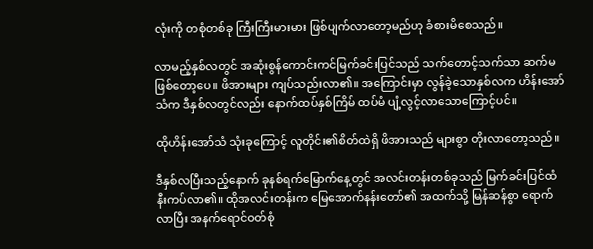လုံးကို တစုံတစ်ခု ကြီးကြီးမားမား ဖြစ်ပျက်လာတော့မည်ဟု ခံစားမိစေသည်။

လာမည့်နှစ်လတွင် အဆုံးစွန်ကောင်းကင်မြက်ခင်းပြင်သည် သက်တောင့်သက်သာ ဆက်မဖြစ်တော့ပေ။ ဖိအားများ ကျပ်သည်းလာ၏။ အကြောင်းမှာ လွန်ခဲ့သောနှစ်လက ဟိန်းအော်သံက ဒီနှစ်လတွင်လည်း နောက်ထပ်နှစ်ကြိမ် ထပ်မံ ပျံ့လွင့်လာသောကြောင့်ပင်။

ထိုဟိန်းအော်သံ သုံးခုကြောင့် လူတိုင်း၏စိတ်ထဲရှိ ဖိအားသည် များစွာ တိုးလာတော့သည်။

ဒီနှစ်လပြီးသည့်နောက် ခုနစ်ရက်မြောက်နေ့တွင် အလင်းတန်းတစ်ခုသည် မြက်ခင်းပြင်ထံ နီးကပ်လာ၏။ ထိုအလင်းတန်းက မြေအောက်နန်းတော်၏ အထက်သို့ မြန်ဆန်စွာ ရောက်လာပြီး အနက်ရောင်ဝတ်စုံ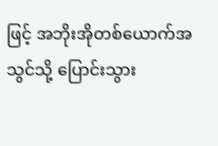ဖြင့် အဘိုးအိုတစ်ယောက်အသွင်သို့ ပြောင်းသွား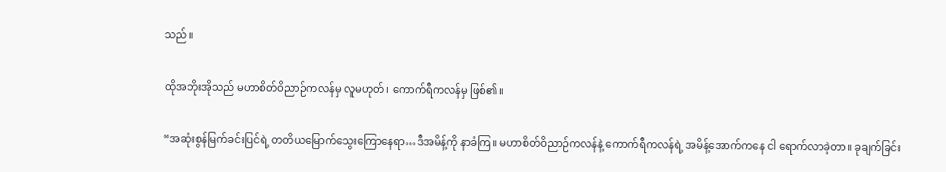သည်။

ထိုအဘိုးအိုသည် မဟာစိတ်ဝိညာဉ်ကလန်မှ လူမဟုတ်၊ ကောက်ရီကလန်မှ ဖြစ်၏။

“အဆုံးစွန်မြက်ခင်းပြင်ရဲ့ တတိယမြောက်သွေးကြောနေရာ…ဒီအမိန့်ကို နာခံကြ။ မဟာစိတ်ဝိညာဉ်ကလန်နဲ့ ကောက်ရီကလန်ရဲ့ အမိန့်အောက်ကနေ ငါ ရောက်လာခဲ့တာ။ ခုချက်ခြင်း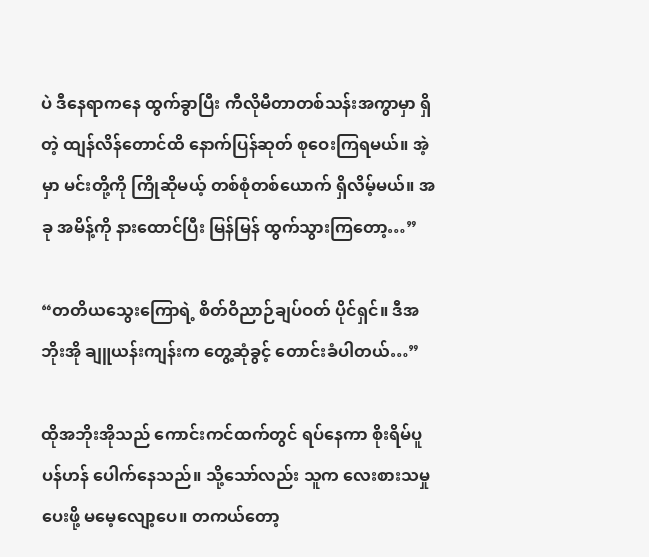ပဲ ဒီနေရာကနေ ထွက်ခွာပြီး ကီလိုမီတာတစ်သန်းအကွာမှာ ရှိတဲ့ ထျန်လိန်တောင်ထိ နောက်ပြန်ဆုတ် စုဝေးကြရမယ်။ အဲ့မှာ မင်းတို့ကို ကြိုဆိုမယ့် တစ်စုံတစ်ယောက် ရှိလိမ့်မယ်။ အခု အမိန့်ကို နားထောင်ပြီး မြန်မြန် ထွက်သွားကြတော့…”

“တတိယသွေးကြောရဲ့ စိတ်ဝိညာဉ်ချပ်ဝတ် ပိုင်ရှင်။ ဒီအဘိုးအို ချူယန်းကျန်းက တွေ့ဆုံခွင့် တောင်းခံပါတယ်…”

ထိုအဘိုးအိုသည် ကောင်းကင်ထက်တွင် ရပ်နေကာ စိုးရိမ်ပူပန်ဟန် ပေါက်နေသည်။ သို့သော်လည်း သူက လေးစားသမှု ပေးဖို့ မမေ့လျော့ပေ။ တကယ်တော့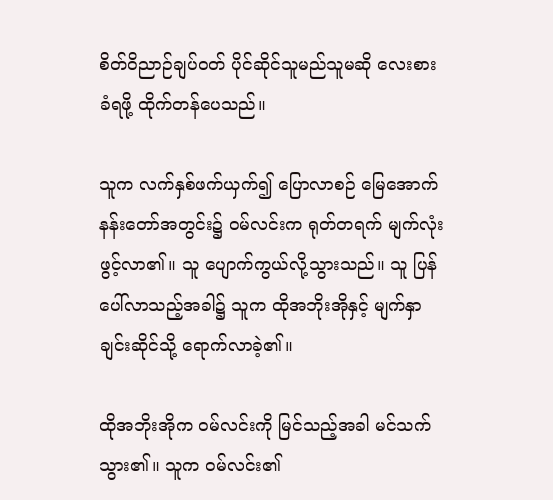စိတ်ဝိညာဉ်ချပ်ဝတ် ပိုင်ဆိုင်သူမည်သူမဆို လေးစားခံရဖို့ ထိုက်တန်ပေသည်။

သူက လက်နှစ်ဖက်ယှက်၍ ပြောလာစဉ် မြေအောက်နန်းတော်အတွင်း၌ ဝမ်လင်းက ရုတ်တရက် မျက်လုံးဖွင့်လာ၏။ သူ ပျောက်ကွယ်လို့သွားသည်။ သူ ပြန်ပေါ်လာသည့်အခါ၌ သူက ထိုအဘိုးအိုနှင့် မျက်နှာချင်းဆိုင်သို့ ရောက်လာခဲ့၏။

ထိုအဘိုးအိုက ဝမ်လင်းကို မြင်သည့်အခါ မင်သက်သွား၏။ သူက ဝမ်လင်း၏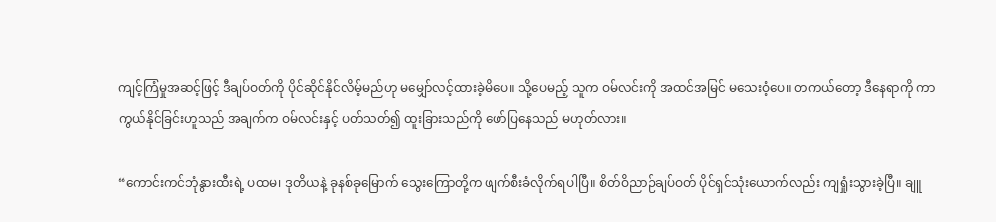ကျင့်ကြံမှုအဆင့်ဖြင့် ဒီချပ်ဝတ်ကို ပိုင်ဆိုင်နိုင်လိမ့်မည်ဟု မမျှော်လင့်ထားခဲ့မိပေ။ သို့ပေမည့် သူက ဝမ်လင်းကို အထင်အမြင် မသေးဝံ့ပေ။ တကယ်တော့ ဒီနေရာကို ကာကွယ်နိုင်ခြင်းဟူသည် အချက်က ဝမ်လင်းနှင့် ပတ်သတ်၍ ထူးခြားသည်ကို ဖော်ပြနေသည် မဟုတ်လား။

“ကောင်းကင်ဘုံနွားထီးရဲ့ ပထမ၊ ဒုတိယနဲ့ ခုနစ်ခုမြောက် သွေးကြောတို့က ဖျက်စီးခံလိုက်ရပါပြီ။ စိတ်ဝိညာဉ်ချပ်ဝတ် ပိုင်ရှင်သုံးယောက်လည်း ကျရှုံးသွားခဲ့ပြီ။ ချူ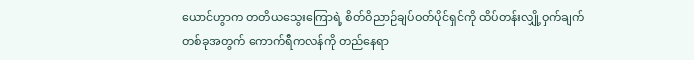ယောင်ဟွာက တတိယသွေးကြောရဲ့ စိတ်ဝိညာဉ်ချပ်ဝတ်ပိုင်ရှင်ကို ထိပ်တန်းလျှို့ဝှက်ချက်တစ်ခုအတွက် ကောက်ရီကလန်ကို တည်နေရာ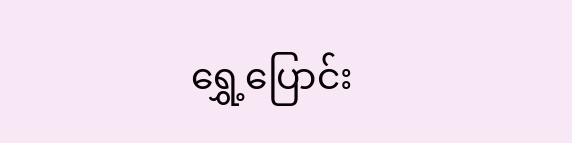ရွှေ့ပြောင်း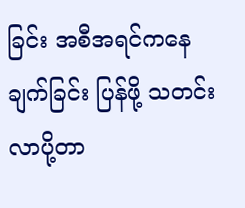ခြင်း အစီအရင်ကနေ ချက်ခြင်း ပြန်ဖို့ သတင်းလာပို့တာ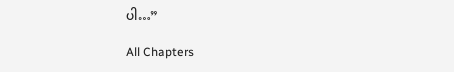ပါ…”

All Chapters